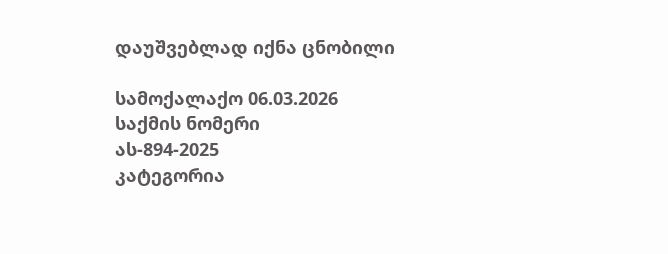დაუშვებლად იქნა ცნობილი

სამოქალაქო 06.03.2026
საქმის ნომერი
ას-894-2025
კატეგორია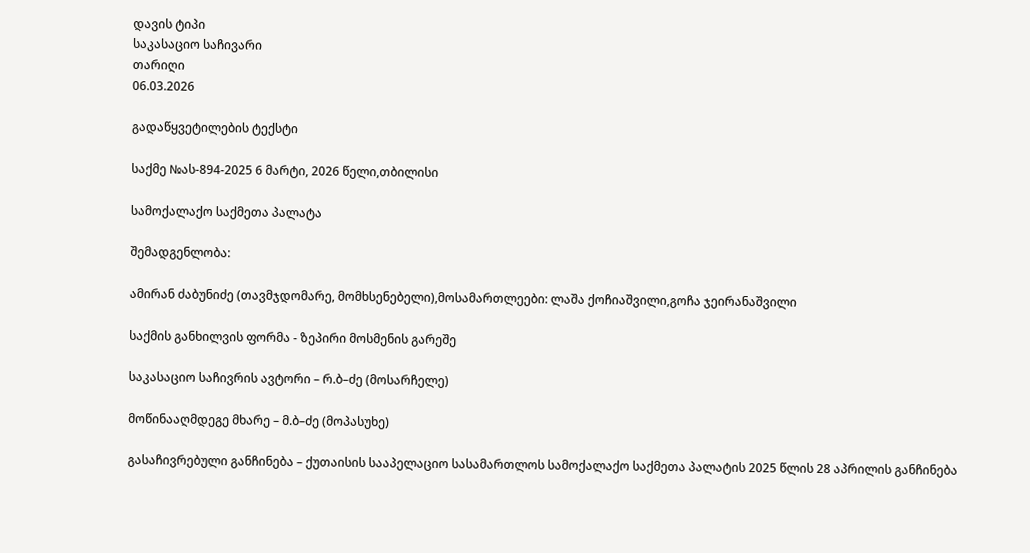დავის ტიპი
საკასაციო საჩივარი
თარიღი
06.03.2026

გადაწყვეტილების ტექსტი

საქმე №ას-894-2025 6 მარტი, 2026 წელი,თბილისი

სამოქალაქო საქმეთა პალატა

შემადგენლობა:

ამირან ძაბუნიძე (თავმჯდომარე, მომხსენებელი),მოსამართლეები: ლაშა ქოჩიაშვილი,გოჩა ჯეირანაშვილი

საქმის განხილვის ფორმა - ზეპირი მოსმენის გარეშე

საკასაციო საჩივრის ავტორი – რ.ბ–ძე (მოსარჩელე)

მოწინააღმდეგე მხარე – მ.ბ–ძე (მოპასუხე)

გასაჩივრებული განჩინება – ქუთაისის სააპელაციო სასამართლოს სამოქალაქო საქმეთა პალატის 2025 წლის 28 აპრილის განჩინება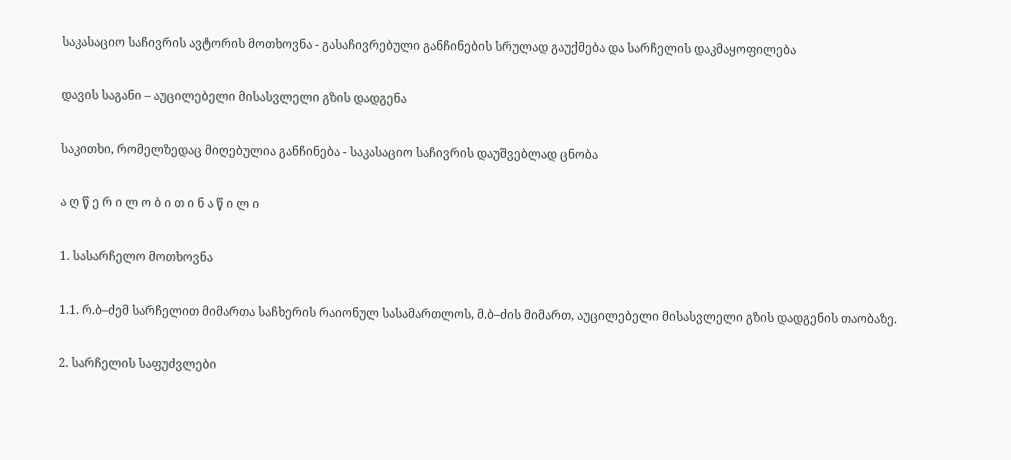საკასაციო საჩივრის ავტორის მოთხოვნა - გასაჩივრებული განჩინების სრულად გაუქმება და სარჩელის დაკმაყოფილება

დავის საგანი – აუცილებელი მისასვლელი გზის დადგენა

საკითხი, რომელზედაც მიღებულია განჩინება - საკასაციო საჩივრის დაუშვებლად ცნობა

ა ღ წ ე რ ი ლ ო ბ ი თ ი ნ ა წ ი ლ ი

1. სასარჩელო მოთხოვნა

1.1. რ.ბ–ძემ სარჩელით მიმართა საჩხერის რაიონულ სასამართლოს, მ.ბ–ძის მიმართ, აუცილებელი მისასვლელი გზის დადგენის თაობაზე.

2. სარჩელის საფუძვლები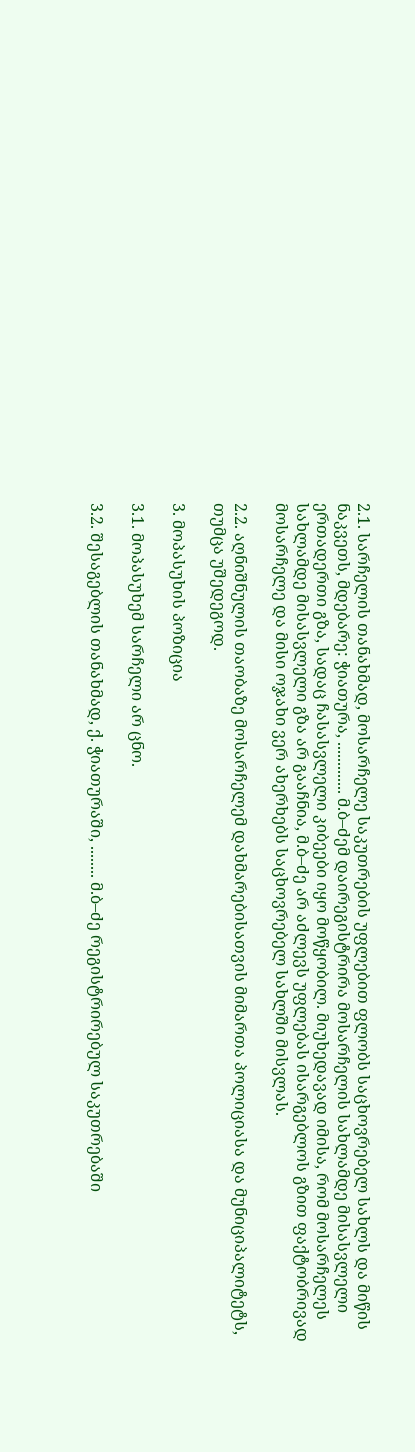2.1. სარჩელის თანახმად, მოსარჩელე საკუთრების უფლებით ფლობს საცხოვრებელ სახლს და მიწის ნაკვეთს, მდებარე: ჭიათურა, ............. მ.ბ–ძემ დაირეგისტრირა მოსარჩელის სახლამდე მისასვლელი ერთადერთი გზა, სადაც ჩასასვლელი კიბეები იყო მოწყობილ. მიუხედავად იმისა, რომ მოსარჩელეს სახლამდე მისასვლელი გზა არ გააჩნია, მ.ბ–ძე არ აძლევს უფლებას ისარგებლოს გზით ფაქტობრივად მოსარჩელე და მისი ოჯახი ვერ ახერხებს საცხოვრებელ სახლში მისვლას.

2.2. აღნიშნულის თაობაზე მოსარჩელემ დახმარებისათვის მიმართა პოლიციასა და მუნიციპალიტეტს, თუმცა უშედეგოდ.

3. მოპასუხის პოზიცია

3.1. მოპასუხემ სარჩელი არ ცნო.

3.2. შესაგებლის თანახმად, ქ. ჭიათურაში, ........ მ.ბ–ძე რეგისტრირებულ საკუთრებაში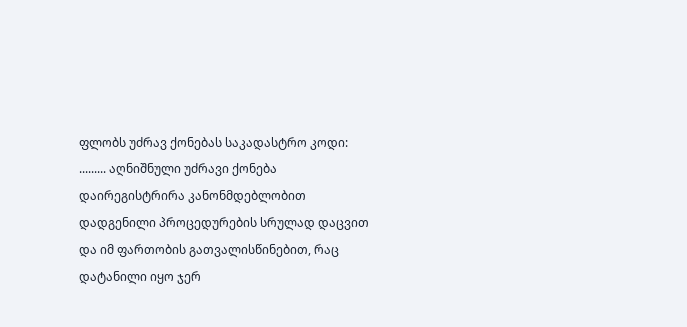ფლობს უძრავ ქონებას საკადასტრო კოდი: ......... აღნიშნული უძრავი ქონება დაირეგისტრირა კანონმდებლობით დადგენილი პროცედურების სრულად დაცვით და იმ ფართობის გათვალისწინებით, რაც დატანილი იყო ჯერ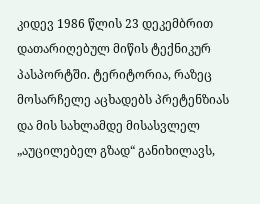კიდევ 1986 წლის 23 დეკემბრით დათარიღებულ მიწის ტექნიკურ პასპორტში. ტერიტორია, რაზეც მოსარჩელე აცხადებს პრეტენზიას და მის სახლამდე მისასვლელ „აუცილებელ გზად“ განიხილავს,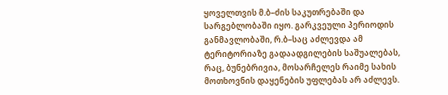ყოველთვის მ.ბ–ძის საკუთრებაში და სარგებლობაში იყო. გარკვეული პერიოდის განმავლობაში, რ.ბ–საც აძლევდა ამ ტერიტორიაზე გადაადგილების საშუალებას, რაც, ბუნებრივია, მოსარჩელეს რაიმე სახის მოთხოვნის დაყენების უფლებას არ აძლევს.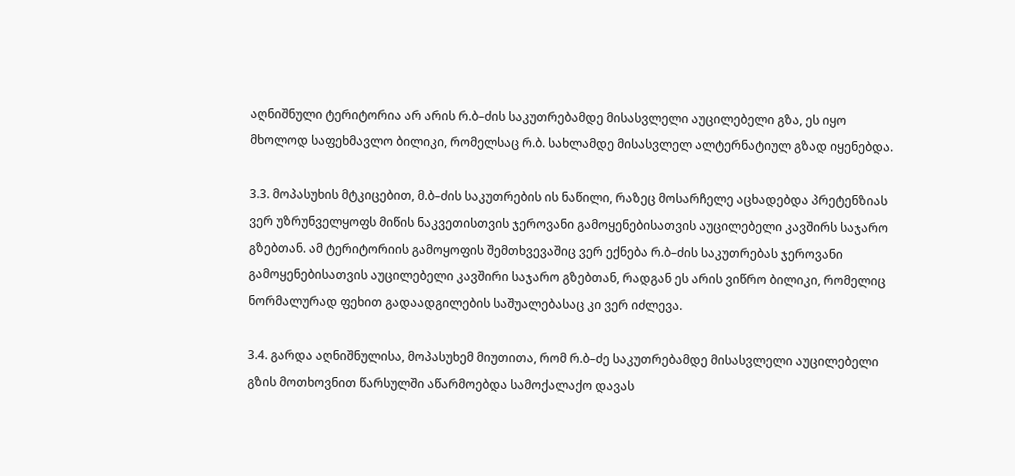აღნიშნული ტერიტორია არ არის რ.ბ–ძის საკუთრებამდე მისასვლელი აუცილებელი გზა, ეს იყო მხოლოდ საფეხმავლო ბილიკი, რომელსაც რ.ბ. სახლამდე მისასვლელ ალტერნატიულ გზად იყენებდა.

3.3. მოპასუხის მტკიცებით, მ.ბ–ძის საკუთრების ის ნაწილი, რაზეც მოსარჩელე აცხადებდა პრეტენზიას ვერ უზრუნველყოფს მიწის ნაკვეთისთვის ჯეროვანი გამოყენებისათვის აუცილებელი კავშირს საჯარო გზებთან. ამ ტერიტორიის გამოყოფის შემთხვევაშიც ვერ ექნება რ.ბ–ძის საკუთრებას ჯეროვანი გამოყენებისათვის აუცილებელი კავშირი საჯარო გზებთან, რადგან ეს არის ვიწრო ბილიკი, რომელიც ნორმალურად ფეხით გადაადგილების საშუალებასაც კი ვერ იძლევა.

3.4. გარდა აღნიშნულისა, მოპასუხემ მიუთითა, რომ რ.ბ–ძე საკუთრებამდე მისასვლელი აუცილებელი გზის მოთხოვნით წარსულში აწარმოებდა სამოქალაქო დავას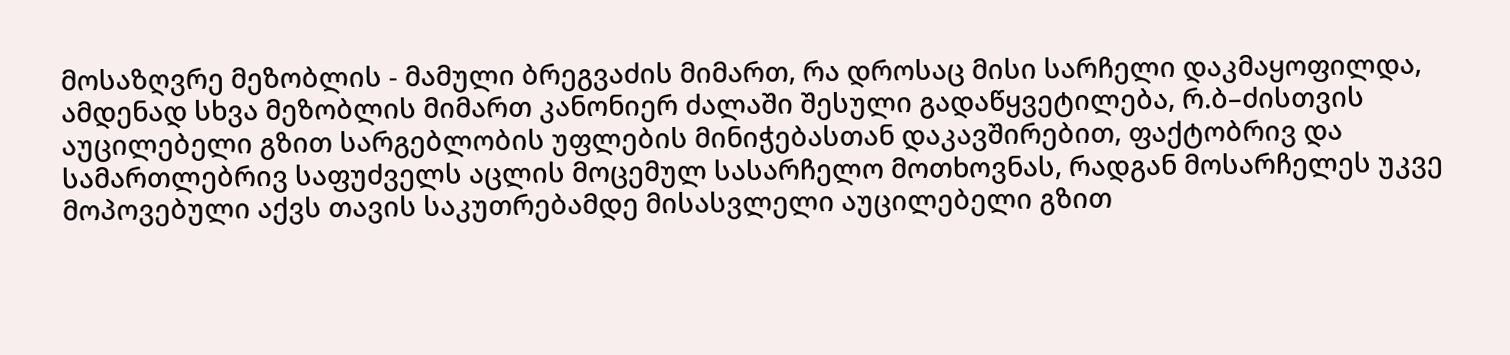მოსაზღვრე მეზობლის - მამული ბრეგვაძის მიმართ, რა დროსაც მისი სარჩელი დაკმაყოფილდა, ამდენად სხვა მეზობლის მიმართ კანონიერ ძალაში შესული გადაწყვეტილება, რ.ბ–ძისთვის აუცილებელი გზით სარგებლობის უფლების მინიჭებასთან დაკავშირებით, ფაქტობრივ და სამართლებრივ საფუძველს აცლის მოცემულ სასარჩელო მოთხოვნას, რადგან მოსარჩელეს უკვე მოპოვებული აქვს თავის საკუთრებამდე მისასვლელი აუცილებელი გზით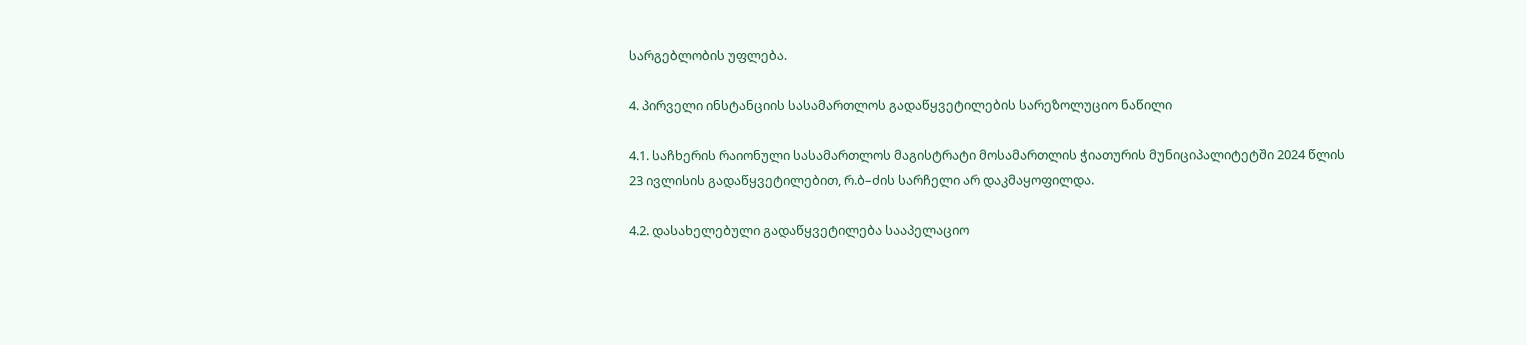სარგებლობის უფლება.

4. პირველი ინსტანციის სასამართლოს გადაწყვეტილების სარეზოლუციო ნაწილი

4.1. საჩხერის რაიონული სასამართლოს მაგისტრატი მოსამართლის ჭიათურის მუნიციპალიტეტში 2024 წლის 23 ივლისის გადაწყვეტილებით, რ.ბ–ძის სარჩელი არ დაკმაყოფილდა.

4.2. დასახელებული გადაწყვეტილება სააპელაციო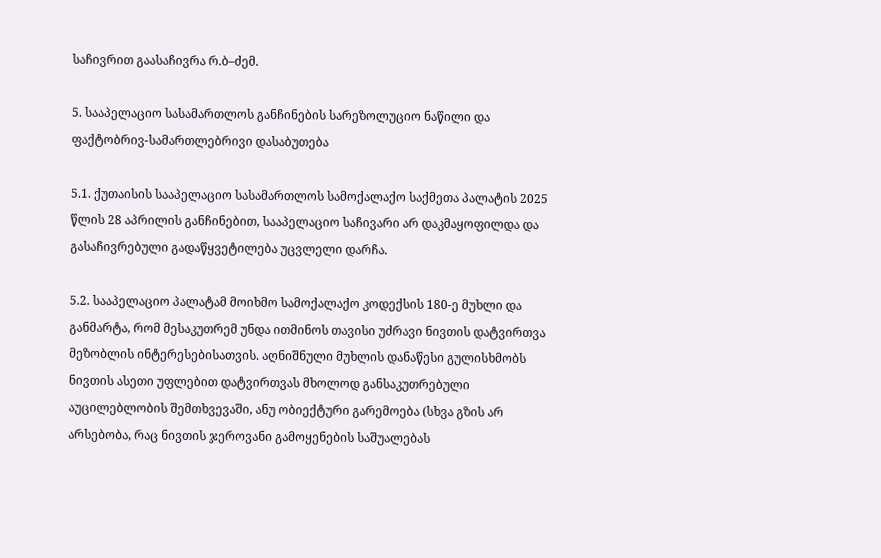საჩივრით გაასაჩივრა რ.ბ–ძემ.

5. სააპელაციო სასამართლოს განჩინების სარეზოლუციო ნაწილი და ფაქტობრივ-სამართლებრივი დასაბუთება

5.1. ქუთაისის სააპელაციო სასამართლოს სამოქალაქო საქმეთა პალატის 2025 წლის 28 აპრილის განჩინებით, სააპელაციო საჩივარი არ დაკმაყოფილდა და გასაჩივრებული გადაწყვეტილება უცვლელი დარჩა.

5.2. სააპელაციო პალატამ მოიხმო სამოქალაქო კოდექსის 180-ე მუხლი და განმარტა, რომ მესაკუთრემ უნდა ითმინოს თავისი უძრავი ნივთის დატვირთვა მეზობლის ინტერესებისათვის. აღნიშნული მუხლის დანაწესი გულისხმობს ნივთის ასეთი უფლებით დატვირთვას მხოლოდ განსაკუთრებული აუცილებლობის შემთხვევაში, ანუ ობიექტური გარემოება (სხვა გზის არ არსებობა, რაც ნივთის ჯეროვანი გამოყენების საშუალებას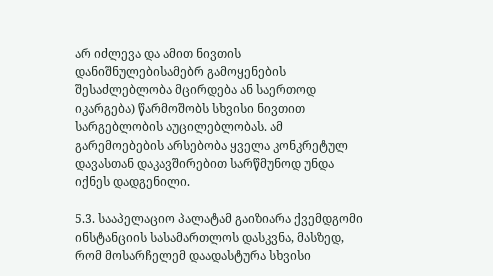არ იძლევა და ამით ნივთის დანიშნულებისამებრ გამოყენების შესაძლებლობა მცირდება ან საერთოდ იკარგება) წარმოშობს სხვისი ნივთით სარგებლობის აუცილებლობას. ამ გარემოებების არსებობა ყველა კონკრეტულ დავასთან დაკავშირებით სარწმუნოდ უნდა იქნეს დადგენილი.

5.3. სააპელაციო პალატამ გაიზიარა ქვემდგომი ინსტანციის სასამართლოს დასკვნა, მასზედ, რომ მოსარჩელემ დაადასტურა სხვისი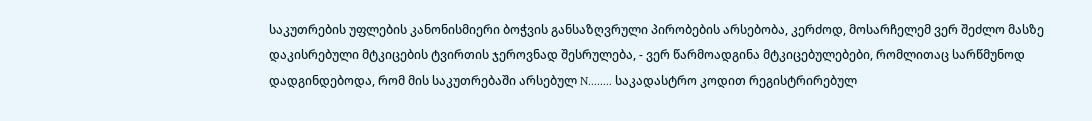საკუთრების უფლების კანონისმიერი ბოჭვის განსაზღვრული პირობების არსებობა, კერძოდ, მოსარჩელემ ვერ შეძლო მასზე დაკისრებული მტკიცების ტვირთის ჯეროვნად შესრულება, - ვერ წარმოადგინა მტკიცებულებები, რომლითაც სარწმუნოდ დადგინდებოდა, რომ მის საკუთრებაში არსებულ N........ საკადასტრო კოდით რეგისტრირებულ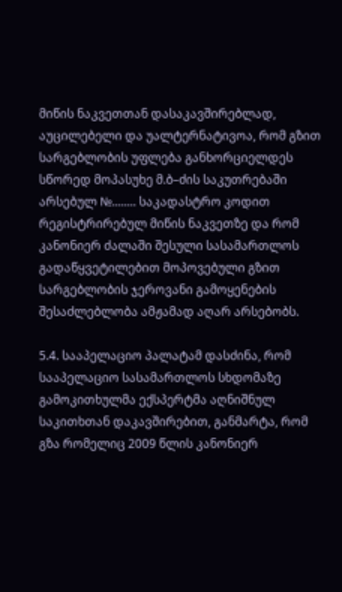მიწის ნაკვეთთან დასაკავშირებლად, აუცილებელი და უალტერნატივოა, რომ გზით სარგებლობის უფლება განხორციელდეს სწორედ მოპასუხე მ.ბ–ძის საკუთრებაში არსებულ №........ საკადასტრო კოდით რეგისტრირებულ მიწის ნაკვეთზე და რომ კანონიერ ძალაში შესული სასამართლოს გადაწყვეტილებით მოპოვებული გზით სარგებლობის ჯეროვანი გამოყენების შესაძლებლობა ამჟამად აღარ არსებობს.

5.4. სააპელაციო პალატამ დასძინა, რომ სააპელაციო სასამართლოს სხდომაზე გამოკითხულმა ექსპერტმა აღნიშნულ საკითხთან დაკავშირებით, განმარტა, რომ გზა რომელიც 2009 წლის კანონიერ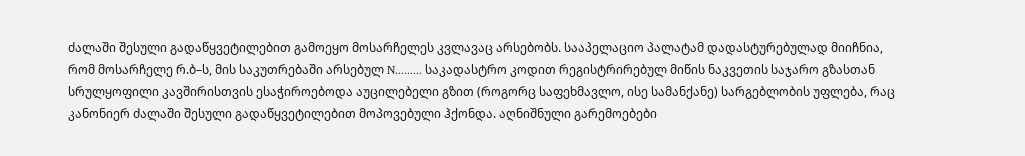ძალაში შესული გადაწყვეტილებით გამოეყო მოსარჩელეს კვლავაც არსებობს. სააპელაციო პალატამ დადასტურებულად მიიჩნია, რომ მოსარჩელე რ.ბ–ს, მის საკუთრებაში არსებულ N......... საკადასტრო კოდით რეგისტრირებულ მიწის ნაკვეთის საჯარო გზასთან სრულყოფილი კავშირისთვის ესაჭიროებოდა აუცილებელი გზით (როგორც საფეხმავლო, ისე სამანქანე) სარგებლობის უფლება, რაც კანონიერ ძალაში შესული გადაწყვეტილებით მოპოვებული ჰქონდა. აღნიშნული გარემოებები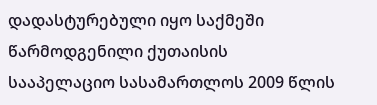დადასტურებული იყო საქმეში წარმოდგენილი ქუთაისის სააპელაციო სასამართლოს 2009 წლის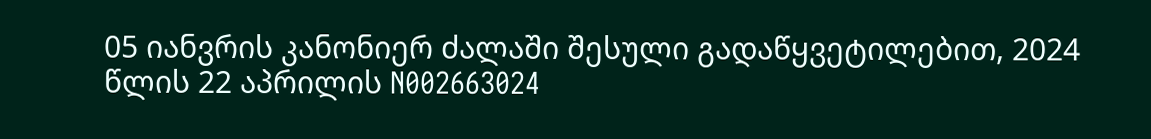05 იანვრის კანონიერ ძალაში შესული გადაწყვეტილებით, 2024 წლის 22 აპრილის N002663024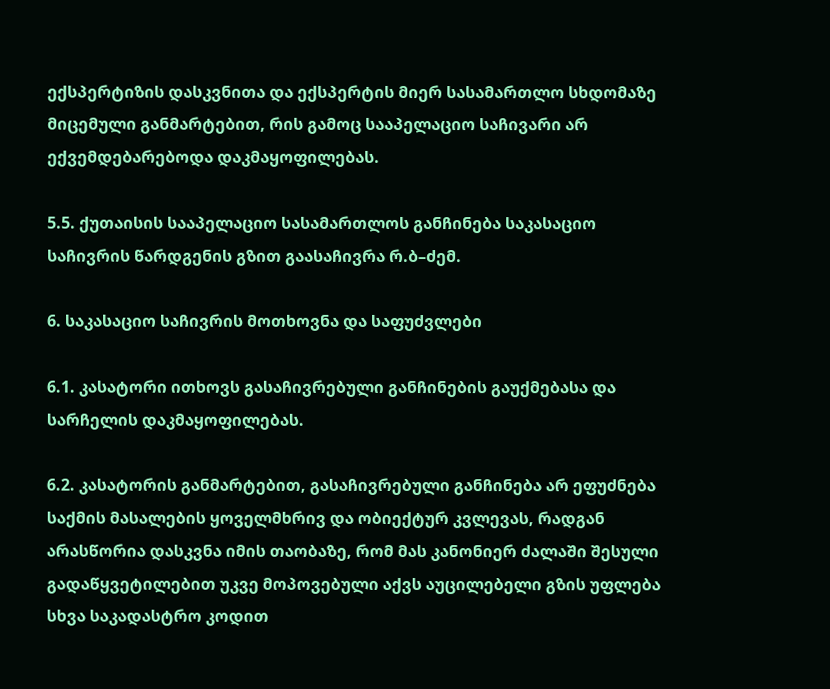ექსპერტიზის დასკვნითა და ექსპერტის მიერ სასამართლო სხდომაზე მიცემული განმარტებით, რის გამოც სააპელაციო საჩივარი არ ექვემდებარებოდა დაკმაყოფილებას.

5.5. ქუთაისის სააპელაციო სასამართლოს განჩინება საკასაციო საჩივრის წარდგენის გზით გაასაჩივრა რ.ბ–ძემ.

6. საკასაციო საჩივრის მოთხოვნა და საფუძვლები

6.1. კასატორი ითხოვს გასაჩივრებული განჩინების გაუქმებასა და სარჩელის დაკმაყოფილებას.

6.2. კასატორის განმარტებით, გასაჩივრებული განჩინება არ ეფუძნება საქმის მასალების ყოველმხრივ და ობიექტურ კვლევას, რადგან არასწორია დასკვნა იმის თაობაზე, რომ მას კანონიერ ძალაში შესული გადაწყვეტილებით უკვე მოპოვებული აქვს აუცილებელი გზის უფლება სხვა საკადასტრო კოდით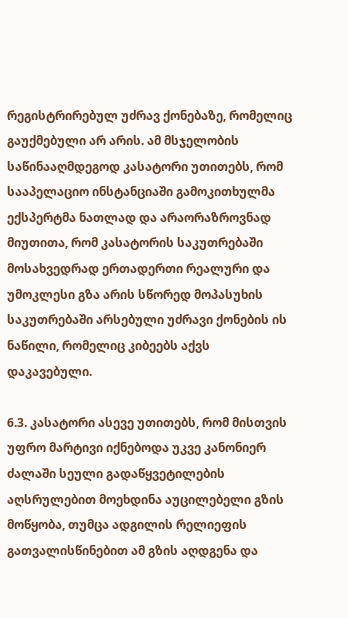რეგისტრირებულ უძრავ ქონებაზე, რომელიც გაუქმებული არ არის. ამ მსჯელობის საწინააღმდეგოდ კასატორი უთითებს, რომ სააპელაციო ინსტანციაში გამოკითხულმა ექსპერტმა ნათლად და არაორაზროვნად მიუთითა, რომ კასატორის საკუთრებაში მოსახვედრად ერთადერთი რეალური და უმოკლესი გზა არის სწორედ მოპასუხის საკუთრებაში არსებული უძრავი ქონების ის ნაწილი, რომელიც კიბეებს აქვს დაკავებული.

6.3. კასატორი ასევე უთითებს, რომ მისთვის უფრო მარტივი იქნებოდა უკვე კანონიერ ძალაში სეული გადაწყვეტილების აღსრულებით მოეხდინა აუცილებელი გზის მოწყობა, თუმცა ადგილის რელიეფის გათვალისწინებით ამ გზის აღდგენა და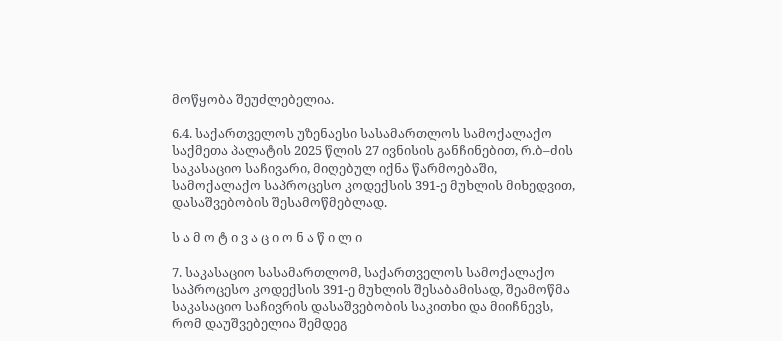მოწყობა შეუძლებელია.

6.4. საქართველოს უზენაესი სასამართლოს სამოქალაქო საქმეთა პალატის 2025 წლის 27 ივნისის განჩინებით, რ.ბ–ძის საკასაციო საჩივარი, მიღებულ იქნა წარმოებაში, სამოქალაქო საპროცესო კოდექსის 391-ე მუხლის მიხედვით, დასაშვებობის შესამოწმებლად.

ს ა მ ო ტ ი ვ ა ც ი ო ნ ა წ ი ლ ი

7. საკასაციო სასამართლომ, საქართველოს სამოქალაქო საპროცესო კოდექსის 391-ე მუხლის შესაბამისად, შეამოწმა საკასაციო საჩივრის დასაშვებობის საკითხი და მიიჩნევს, რომ დაუშვებელია შემდეგ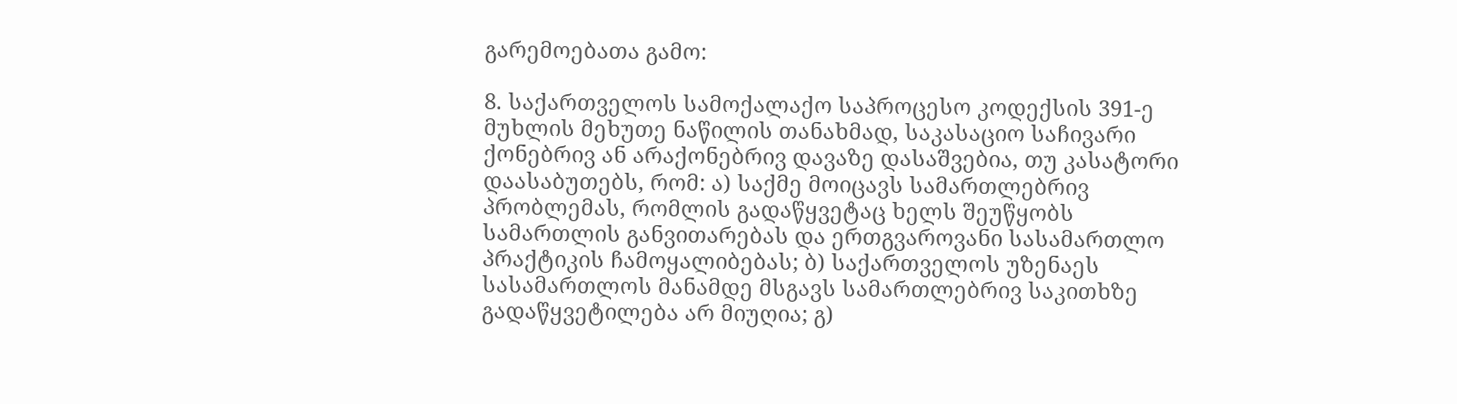გარემოებათა გამო:

8. საქართველოს სამოქალაქო საპროცესო კოდექსის 391-ე მუხლის მეხუთე ნაწილის თანახმად, საკასაციო საჩივარი ქონებრივ ან არაქონებრივ დავაზე დასაშვებია, თუ კასატორი დაასაბუთებს, რომ: ა) საქმე მოიცავს სამართლებრივ პრობლემას, რომლის გადაწყვეტაც ხელს შეუწყობს სამართლის განვითარებას და ერთგვაროვანი სასამართლო პრაქტიკის ჩამოყალიბებას; ბ) საქართველოს უზენაეს სასამართლოს მანამდე მსგავს სამართლებრივ საკითხზე გადაწყვეტილება არ მიუღია; გ)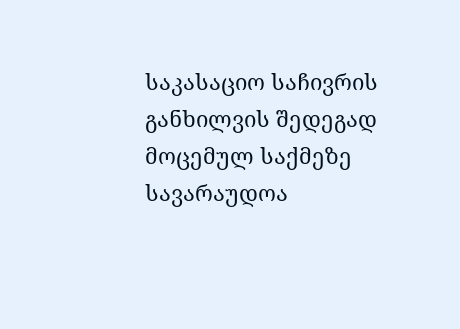საკასაციო საჩივრის განხილვის შედეგად მოცემულ საქმეზე სავარაუდოა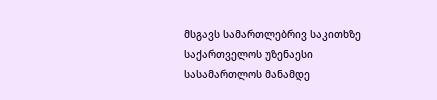მსგავს სამართლებრივ საკითხზე საქართველოს უზენაესი სასამართლოს მანამდე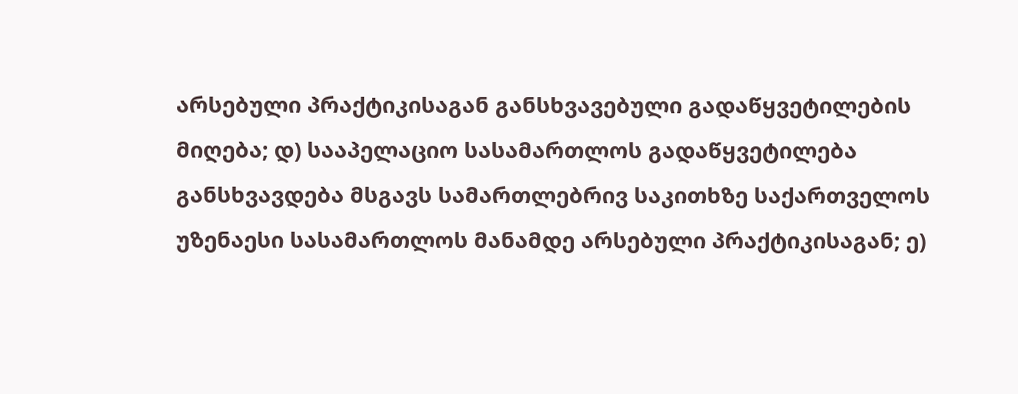არსებული პრაქტიკისაგან განსხვავებული გადაწყვეტილების მიღება; დ) სააპელაციო სასამართლოს გადაწყვეტილება განსხვავდება მსგავს სამართლებრივ საკითხზე საქართველოს უზენაესი სასამართლოს მანამდე არსებული პრაქტიკისაგან; ე)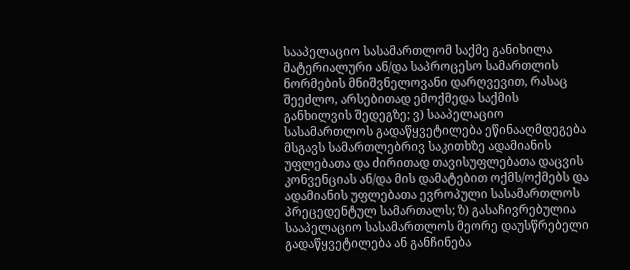სააპელაციო სასამართლომ საქმე განიხილა მატერიალური ან/და საპროცესო სამართლის ნორმების მნიშვნელოვანი დარღვევით, რასაც შეეძლო, არსებითად ემოქმედა საქმის განხილვის შედეგზე; ვ) სააპელაციო სასამართლოს გადაწყვეტილება ეწინააღმდეგება მსგავს სამართლებრივ საკითხზე ადამიანის უფლებათა და ძირითად თავისუფლებათა დაცვის კონვენციას ან/და მის დამატებით ოქმს/ოქმებს და ადამიანის უფლებათა ევროპული სასამართლოს პრეცედენტულ სამართალს; ზ) გასაჩივრებულია სააპელაციო სასამართლოს მეორე დაუსწრებელი გადაწყვეტილება ან განჩინება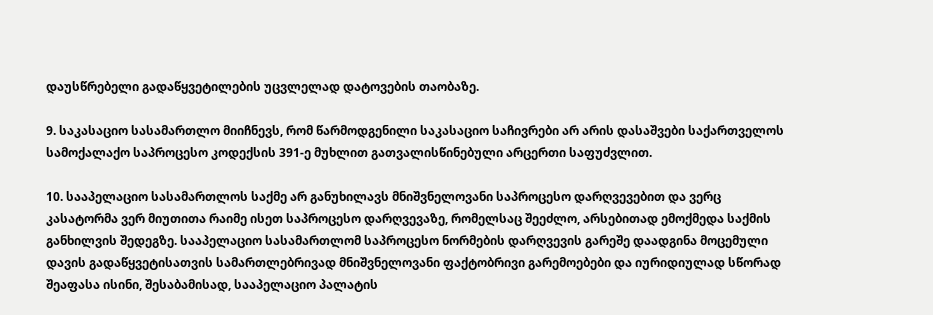დაუსწრებელი გადაწყვეტილების უცვლელად დატოვების თაობაზე.

9. საკასაციო სასამართლო მიიჩნევს, რომ წარმოდგენილი საკასაციო საჩივრები არ არის დასაშვები საქართველოს სამოქალაქო საპროცესო კოდექსის 391-ე მუხლით გათვალისწინებული არცერთი საფუძვლით.

10. სააპელაციო სასამართლოს საქმე არ განუხილავს მნიშვნელოვანი საპროცესო დარღვევებით და ვერც კასატორმა ვერ მიუთითა რაიმე ისეთ საპროცესო დარღვევაზე, რომელსაც შეეძლო, არსებითად ემოქმედა საქმის განხილვის შედეგზე. სააპელაციო სასამართლომ საპროცესო ნორმების დარღვევის გარეშე დაადგინა მოცემული დავის გადაწყვეტისათვის სამართლებრივად მნიშვნელოვანი ფაქტობრივი გარემოებები და იურიდიულად სწორად შეაფასა ისინი, შესაბამისად, სააპელაციო პალატის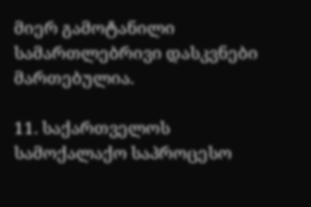მიერ გამოტანილი სამართლებრივი დასკვნები მართებულია.

11. საქართველოს სამოქალაქო საპროცესო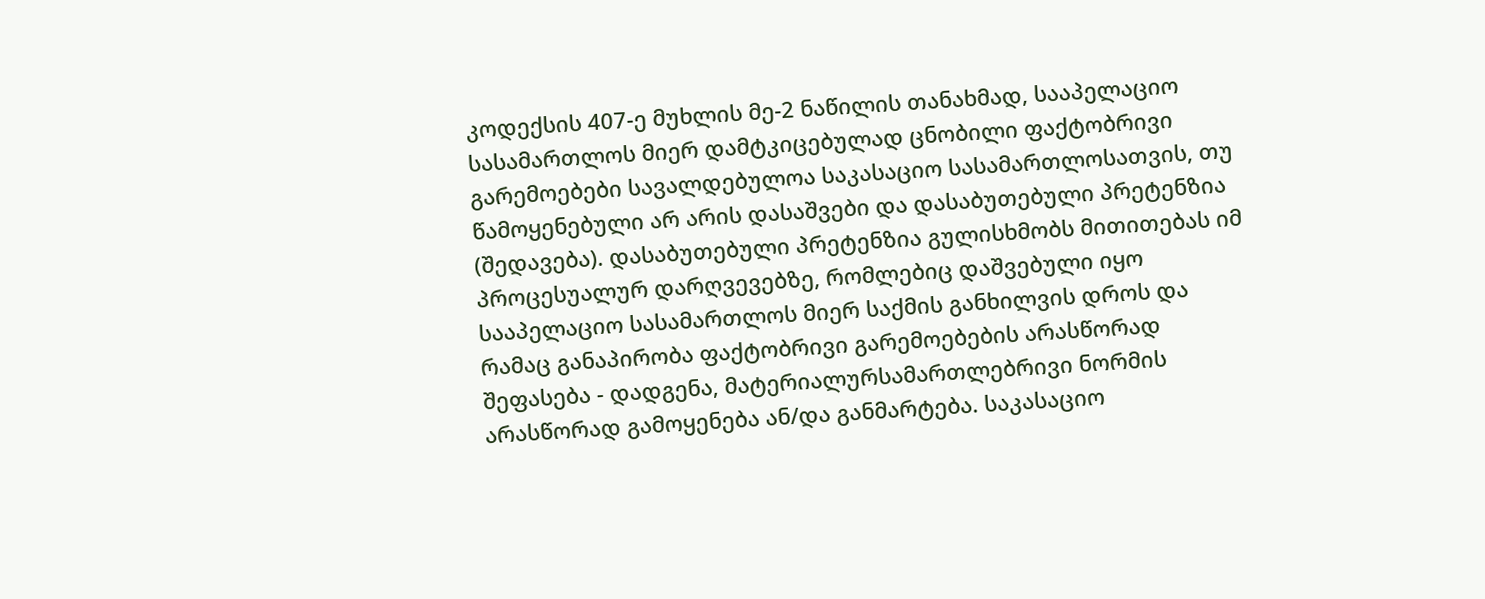კოდექსის 407-ე მუხლის მე-2 ნაწილის თანახმად, სააპელაციო სასამართლოს მიერ დამტკიცებულად ცნობილი ფაქტობრივი გარემოებები სავალდებულოა საკასაციო სასამართლოსათვის, თუ წამოყენებული არ არის დასაშვები და დასაბუთებული პრეტენზია (შედავება). დასაბუთებული პრეტენზია გულისხმობს მითითებას იმ პროცესუალურ დარღვევებზე, რომლებიც დაშვებული იყო სააპელაციო სასამართლოს მიერ საქმის განხილვის დროს და რამაც განაპირობა ფაქტობრივი გარემოებების არასწორად შეფასება - დადგენა, მატერიალურსამართლებრივი ნორმის არასწორად გამოყენება ან/და განმარტება. საკასაციო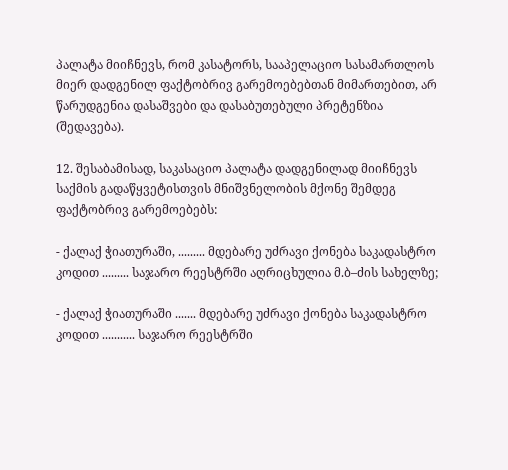პალატა მიიჩნევს, რომ კასატორს, სააპელაციო სასამართლოს მიერ დადგენილ ფაქტობრივ გარემოებებთან მიმართებით, არ წარუდგენია დასაშვები და დასაბუთებული პრეტენზია (შედავება).

12. შესაბამისად, საკასაციო პალატა დადგენილად მიიჩნევს საქმის გადაწყვეტისთვის მნიშვნელობის მქონე შემდეგ ფაქტობრივ გარემოებებს:

- ქალაქ ჭიათურაში, ......... მდებარე უძრავი ქონება საკადასტრო კოდით ......... საჯარო რეესტრში აღრიცხულია მ.ბ–ძის სახელზე;

- ქალაქ ჭიათურაში ....... მდებარე უძრავი ქონება საკადასტრო კოდით ........... საჯარო რეესტრში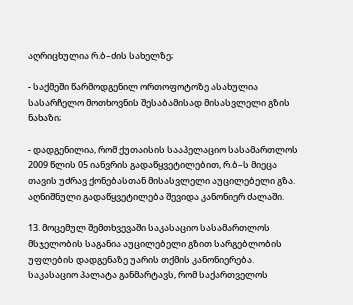აღრიცხულია რ.ბ–ძის სახელზე;

- საქმეში წარმოდგენილ ორთოფოტოზე ასახულია სასარჩელო მოთხოვნის შესაბამისად მისასვლელი გზის ნახაზი;

- დადგენილია, რომ ქუთაისის სააპელაციო სასამართლოს 2009 წლის 05 იანვრის გადაწყვეტილებით, რ.ბ–ს მიეცა თავის უძრავ ქონებასთან მისასვლელი აუცილებელი გზა. აღნიშნული გადაწყვეტილება შევიდა კანონიერ ძალაში.

13. მოცემულ შემთხვევაში საკასაციო სასამართლოს მსჯელობის საგანია აუცილებელი გზით სარგებლობის უფლების დადგენაზე უარის თქმის კანონიერება. საკასაციო პალატა განმარტავს, რომ საქართველოს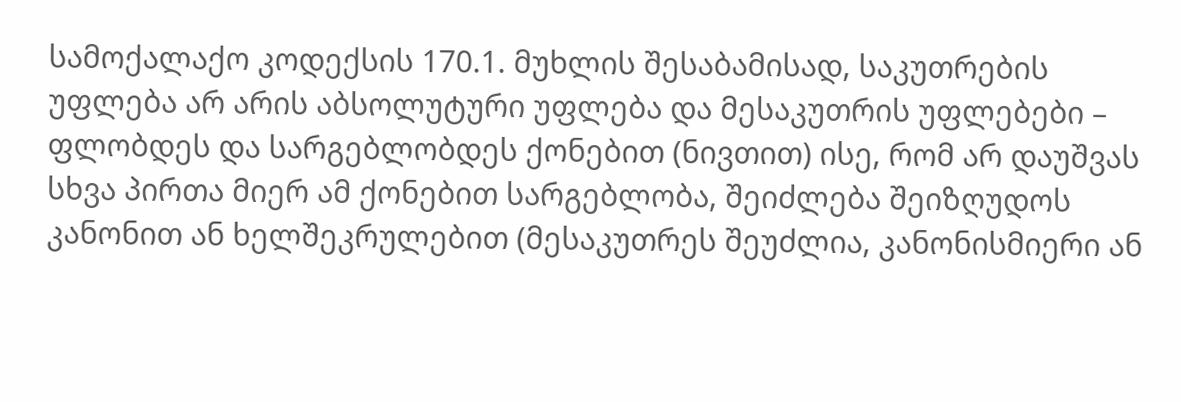სამოქალაქო კოდექსის 170.1. მუხლის შესაბამისად, საკუთრების უფლება არ არის აბსოლუტური უფლება და მესაკუთრის უფლებები – ფლობდეს და სარგებლობდეს ქონებით (ნივთით) ისე, რომ არ დაუშვას სხვა პირთა მიერ ამ ქონებით სარგებლობა, შეიძლება შეიზღუდოს კანონით ან ხელშეკრულებით (მესაკუთრეს შეუძლია, კანონისმიერი ან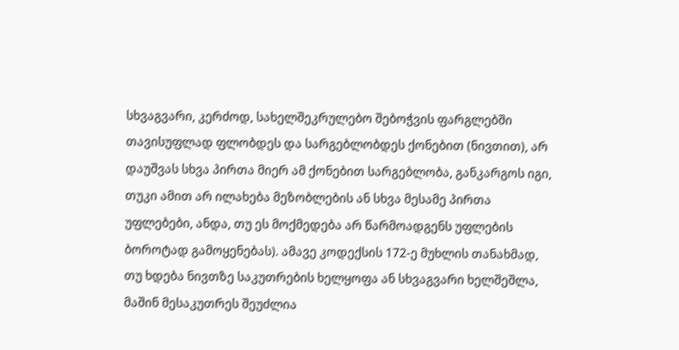სხვაგვარი, კერძოდ, სახელშეკრულებო შებოჭვის ფარგლებში თავისუფლად ფლობდეს და სარგებლობდეს ქონებით (ნივთით), არ დაუშვას სხვა პირთა მიერ ამ ქონებით სარგებლობა, განკარგოს იგი, თუკი ამით არ ილახება მეზობლების ან სხვა მესამე პირთა უფლებები, ანდა, თუ ეს მოქმედება არ წარმოადგენს უფლების ბოროტად გამოყენებას). ამავე კოდექსის 172-ე მუხლის თანახმად, თუ ხდება ნივთზე საკუთრების ხელყოფა ან სხვაგვარი ხელშეშლა, მაშინ მესაკუთრეს შეუძლია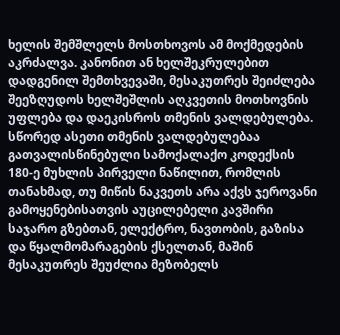ხელის შემშლელს მოსთხოვოს ამ მოქმედების აკრძალვა. კანონით ან ხელშეკრულებით დადგენილ შემთხვევაში, მესაკუთრეს შეიძლება შეეზღუდოს ხელშეშლის აღკვეთის მოთხოვნის უფლება და დაეკისროს თმენის ვალდებულება. სწორედ ასეთი თმენის ვალდებულებაა გათვალისწინებული სამოქალაქო კოდექსის 180-ე მუხლის პირველი ნაწილით, რომლის თანახმად, თუ მიწის ნაკვეთს არა აქვს ჯეროვანი გამოყენებისათვის აუცილებელი კავშირი საჯარო გზებთან, ელექტრო, ნავთობის, გაზისა და წყალმომარაგების ქსელთან, მაშინ მესაკუთრეს შეუძლია მეზობელს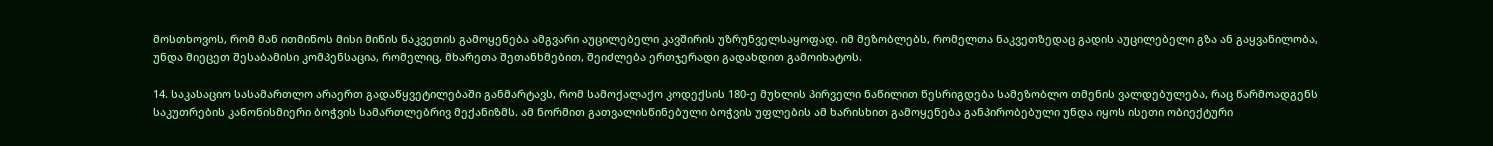მოსთხოვოს, რომ მან ითმინოს მისი მიწის ნაკვეთის გამოყენება ამგვარი აუცილებელი კავშირის უზრუნველსაყოფად. იმ მეზობლებს, რომელთა ნაკვეთზედაც გადის აუცილებელი გზა ან გაყვანილობა, უნდა მიეცეთ შესაბამისი კომპენსაცია, რომელიც, მხარეთა შეთანხმებით, შეიძლება ერთჯერადი გადახდით გამოიხატოს.

14. საკასაციო სასამართლო არაერთ გადაწყვეტილებაში განმარტავს, რომ სამოქალაქო კოდექსის 180-ე მუხლის პირველი ნაწილით წესრიგდება სამეზობლო თმენის ვალდებულება, რაც წარმოადგენს საკუთრების კანონისმიერი ბოჭვის სამართლებრივ მექანიზმს. ამ ნორმით გათვალისწინებული ბოჭვის უფლების ამ ხარისხით გამოყენება განპირობებული უნდა იყოს ისეთი ობიექტური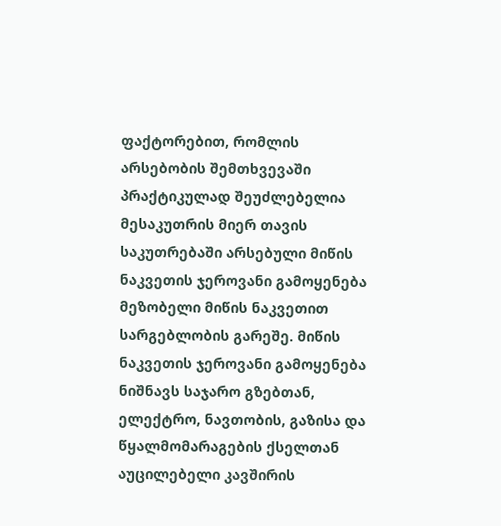ფაქტორებით, რომლის არსებობის შემთხვევაში პრაქტიკულად შეუძლებელია მესაკუთრის მიერ თავის საკუთრებაში არსებული მიწის ნაკვეთის ჯეროვანი გამოყენება მეზობელი მიწის ნაკვეთით სარგებლობის გარეშე. მიწის ნაკვეთის ჯეროვანი გამოყენება ნიშნავს საჯარო გზებთან, ელექტრო, ნავთობის, გაზისა და წყალმომარაგების ქსელთან აუცილებელი კავშირის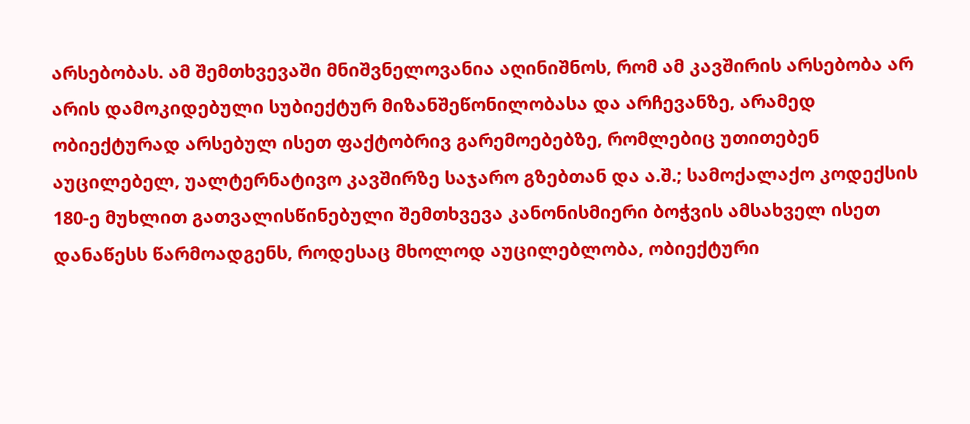არსებობას. ამ შემთხვევაში მნიშვნელოვანია აღინიშნოს, რომ ამ კავშირის არსებობა არ არის დამოკიდებული სუბიექტურ მიზანშეწონილობასა და არჩევანზე, არამედ ობიექტურად არსებულ ისეთ ფაქტობრივ გარემოებებზე, რომლებიც უთითებენ აუცილებელ, უალტერნატივო კავშირზე საჯარო გზებთან და ა.შ.; სამოქალაქო კოდექსის 180-ე მუხლით გათვალისწინებული შემთხვევა კანონისმიერი ბოჭვის ამსახველ ისეთ დანაწესს წარმოადგენს, როდესაც მხოლოდ აუცილებლობა, ობიექტური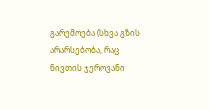გარემოება (სხვა გზის არარსებობა, რაც ნივთის ჯეროვანი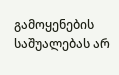გამოყენების საშუალებას არ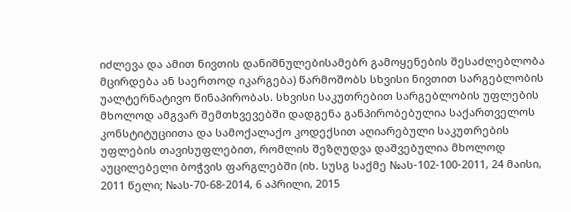იძლევა და ამით ნივთის დანიშნულებისამებრ გამოყენების შესაძლებლობა მცირდება ან საერთოდ იკარგება) წარმოშობს სხვისი ნივთით სარგებლობის უალტერნატივო წინაპირობას. სხვისი საკუთრებით სარგებლობის უფლების მხოლოდ ამგვარ შემთხვევებში დადგენა განპირობებულია საქართველოს კონსტიტუციითა და სამოქალაქო კოდექსით აღიარებული საკუთრების უფლების თავისუფლებით, რომლის შეზღუდვა დაშვებულია მხოლოდ აუცილებელი ბოჭვის ფარგლებში (იხ. სუსგ საქმე №ას-102-100-2011, 24 მაისი, 2011 წელი; №ას-70-68-2014, 6 აპრილი, 2015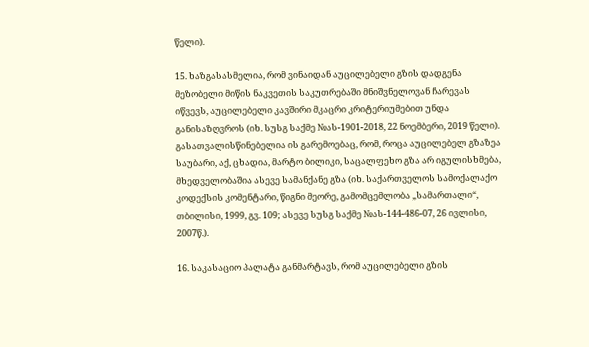წელი).

15. ხაზგასასმელია, რომ ვინაიდან აუცილებელი გზის დადგენა მეზობელი მიწის ნაკვეთის საკუთრებაში მნიშვნელოვან ჩარევას იწვევს, აუცილებელი კავშირი მკაცრი კრიტერიუმებით უნდა განისაზღვროს (იხ. სუსგ საქმე №ას-1901-2018, 22 ნოემბერი, 2019 წელი). გასათვალისწინებელია ის გარემოებაც, რომ, როცა აუცილებელ გზაზეა საუბარი, აქ, ცხადია, მარტო ბილიკი, საცალფეხო გზა არ იგულისხმება, მხედველობაშია ასევე სამანქანე გზა (იხ. საქართველოს სამოქალაქო კოდექსის კომენტარი, წიგნი მეორე, გამომცემლობა „სამართალი“, თბილისი, 1999, გვ. 109; ასევე სუსგ საქმე №ას-144-486-07, 26 ივლისი, 2007წ.).

16. საკასაციო პალატა განმარტავს, რომ აუცილებელი გზის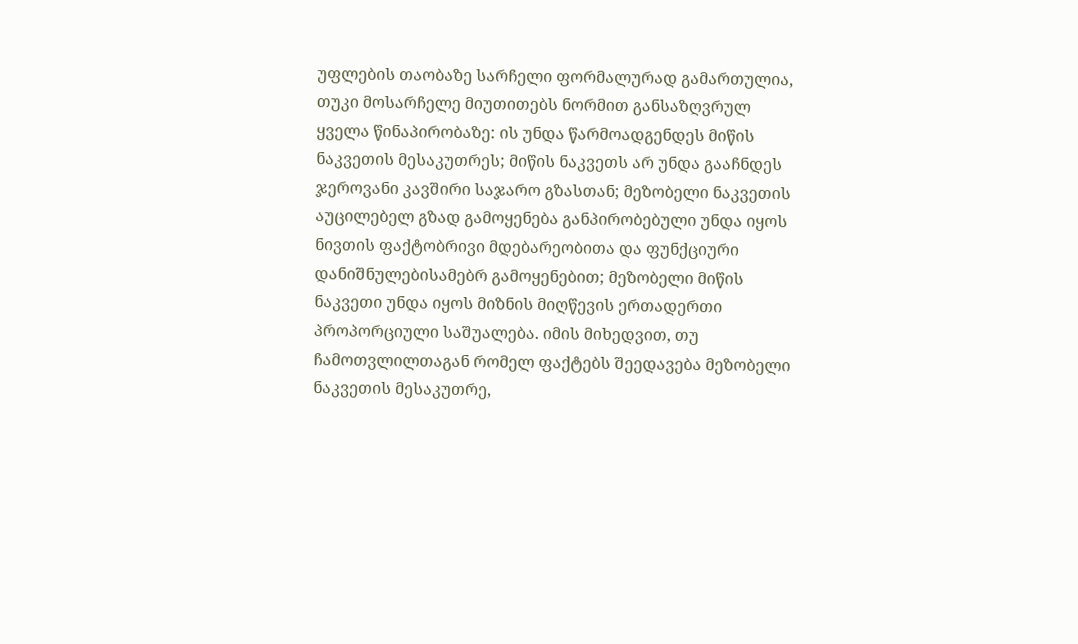უფლების თაობაზე სარჩელი ფორმალურად გამართულია, თუკი მოსარჩელე მიუთითებს ნორმით განსაზღვრულ ყველა წინაპირობაზე: ის უნდა წარმოადგენდეს მიწის ნაკვეთის მესაკუთრეს; მიწის ნაკვეთს არ უნდა გააჩნდეს ჯეროვანი კავშირი საჯარო გზასთან; მეზობელი ნაკვეთის აუცილებელ გზად გამოყენება განპირობებული უნდა იყოს ნივთის ფაქტობრივი მდებარეობითა და ფუნქციური დანიშნულებისამებრ გამოყენებით; მეზობელი მიწის ნაკვეთი უნდა იყოს მიზნის მიღწევის ერთადერთი პროპორციული საშუალება. იმის მიხედვით, თუ ჩამოთვლილთაგან რომელ ფაქტებს შეედავება მეზობელი ნაკვეთის მესაკუთრე,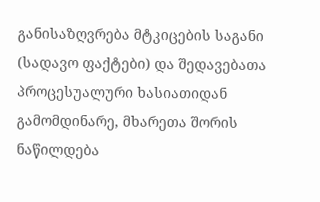განისაზღვრება მტკიცების საგანი (სადავო ფაქტები) და შედავებათა პროცესუალური ხასიათიდან გამომდინარე, მხარეთა შორის ნაწილდება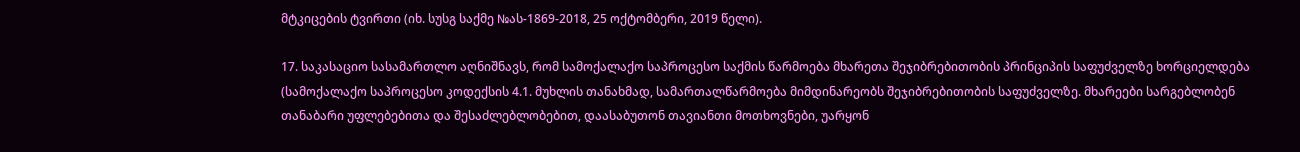მტკიცების ტვირთი (იხ. სუსგ საქმე №ას-1869-2018, 25 ოქტომბერი, 2019 წელი).

17. საკასაციო სასამართლო აღნიშნავს, რომ სამოქალაქო საპროცესო საქმის წარმოება მხარეთა შეჯიბრებითობის პრინციპის საფუძველზე ხორციელდება (სამოქალაქო საპროცესო კოდექსის 4.1. მუხლის თანახმად, სამართალწარმოება მიმდინარეობს შეჯიბრებითობის საფუძველზე. მხარეები სარგებლობენ თანაბარი უფლებებითა და შესაძლებლობებით, დაასაბუთონ თავიანთი მოთხოვნები, უარყონ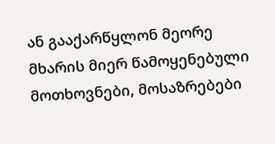ან გააქარწყლონ მეორე მხარის მიერ წამოყენებული მოთხოვნები, მოსაზრებები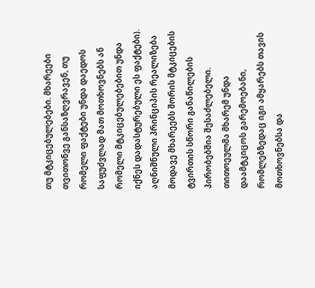თუ მტკიცებულებები. მხარეები თვითონვე განსაზღვრავენ, თუ რომელი ფაქტები უნდა დაედოს საფუძვლად მათ მოთხოვნებს ან რომელი მტკიცებულებებით უნდა იქნეს დადასტურებული ეს ფაქტები). აღნიშნული პრინციპის რეალიზება მოდავე მხარეებს შორის მტკიცების ტვირთის სწორი განაწილების პირობებშია შესაძლებელი. თითოეულმა მხარემ უნდა დაამტკიცოს გარემოებანი, რომლებზედაც იგი ამყარებს თავის მოთხოვნებსა და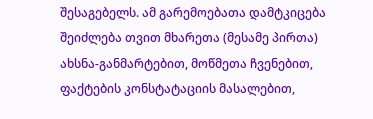შესაგებელს. ამ გარემოებათა დამტკიცება შეიძლება თვით მხარეთა (მესამე პირთა) ახსნა-განმარტებით, მოწმეთა ჩვენებით, ფაქტების კონსტატაციის მასალებით,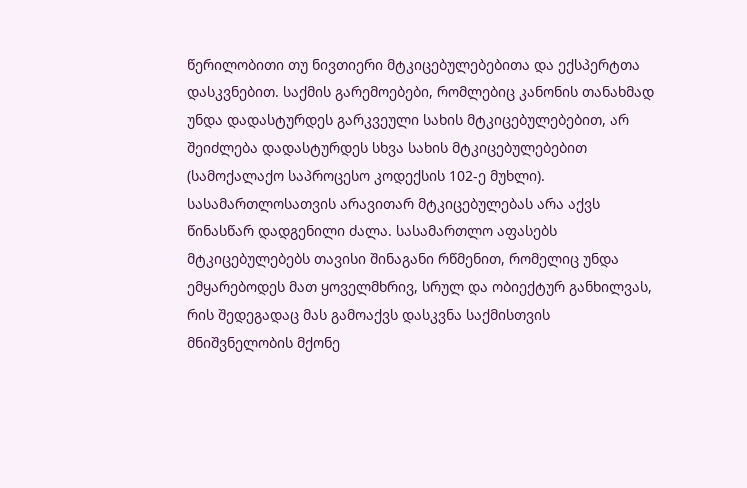წერილობითი თუ ნივთიერი მტკიცებულებებითა და ექსპერტთა დასკვნებით. საქმის გარემოებები, რომლებიც კანონის თანახმად უნდა დადასტურდეს გარკვეული სახის მტკიცებულებებით, არ შეიძლება დადასტურდეს სხვა სახის მტკიცებულებებით (სამოქალაქო საპროცესო კოდექსის 102-ე მუხლი). სასამართლოსათვის არავითარ მტკიცებულებას არა აქვს წინასწარ დადგენილი ძალა. სასამართლო აფასებს მტკიცებულებებს თავისი შინაგანი რწმენით, რომელიც უნდა ემყარებოდეს მათ ყოველმხრივ, სრულ და ობიექტურ განხილვას, რის შედეგადაც მას გამოაქვს დასკვნა საქმისთვის მნიშვნელობის მქონე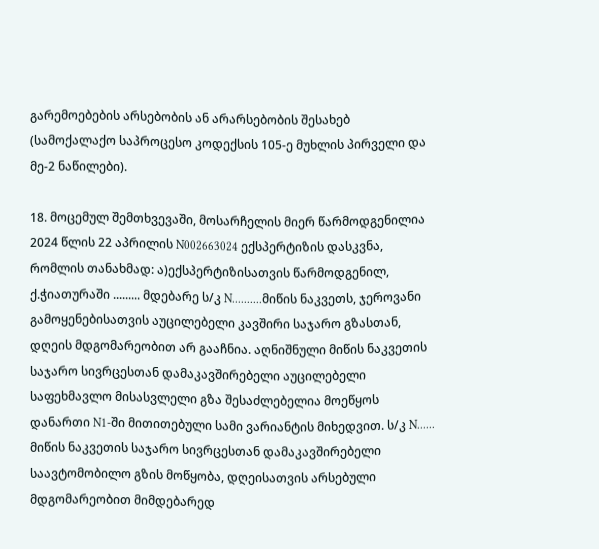გარემოებების არსებობის ან არარსებობის შესახებ (სამოქალაქო საპროცესო კოდექსის 105-ე მუხლის პირველი და მე-2 ნაწილები).

18. მოცემულ შემთხვევაში, მოსარჩელის მიერ წარმოდგენილია 2024 წლის 22 აპრილის N002663024 ექსპერტიზის დასკვნა, რომლის თანახმად: ა)ექსპერტიზისათვის წარმოდგენილ, ქ.ჭიათურაში ......... მდებარე ს/კ N..........მიწის ნაკვეთს, ჯეროვანი გამოყენებისათვის აუცილებელი კავშირი საჯარო გზასთან, დღეის მდგომარეობით არ გააჩნია. აღნიშნული მიწის ნაკვეთის საჯარო სივრცესთან დამაკავშირებელი აუცილებელი საფეხმავლო მისასვლელი გზა შესაძლებელია მოეწყოს დანართი N1-ში მითითებული სამი ვარიანტის მიხედვით. ს/კ N...... მიწის ნაკვეთის საჯარო სივრცესთან დამაკავშირებელი საავტომობილო გზის მოწყობა, დღეისათვის არსებული მდგომარეობით მიმდებარედ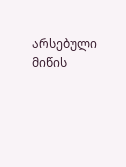არსებული მიწის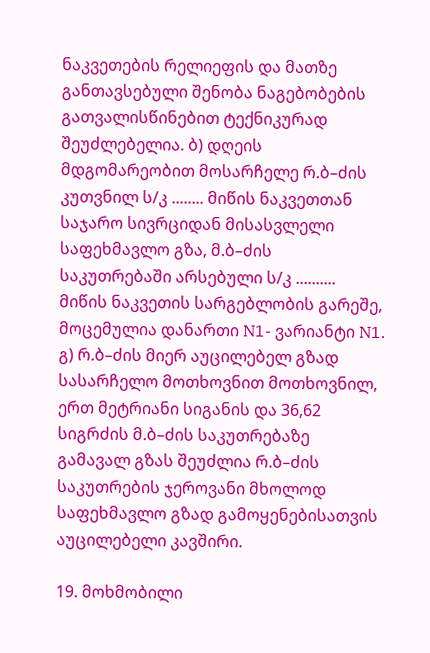ნაკვეთების რელიეფის და მათზე განთავსებული შენობა ნაგებობების გათვალისწინებით ტექნიკურად შეუძლებელია. ბ) დღეის მდგომარეობით მოსარჩელე რ.ბ–ძის კუთვნილ ს/კ ........ მიწის ნაკვეთთან საჯარო სივრციდან მისასვლელი საფეხმავლო გზა, მ.ბ–ძის საკუთრებაში არსებული ს/კ .......... მიწის ნაკვეთის სარგებლობის გარეშე, მოცემულია დანართი N1- ვარიანტი N1. გ) რ.ბ–ძის მიერ აუცილებელ გზად სასარჩელო მოთხოვნით მოთხოვნილ, ერთ მეტრიანი სიგანის და 36,62 სიგრძის მ.ბ–ძის საკუთრებაზე გამავალ გზას შეუძლია რ.ბ–ძის საკუთრების ჯეროვანი მხოლოდ საფეხმავლო გზად გამოყენებისათვის აუცილებელი კავშირი.

19. მოხმობილი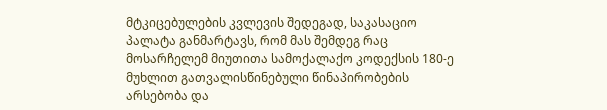მტკიცებულების კვლევის შედეგად, საკასაციო პალატა განმარტავს, რომ მას შემდეგ რაც მოსარჩელემ მიუთითა სამოქალაქო კოდექსის 180-ე მუხლით გათვალისწინებული წინაპირობების არსებობა და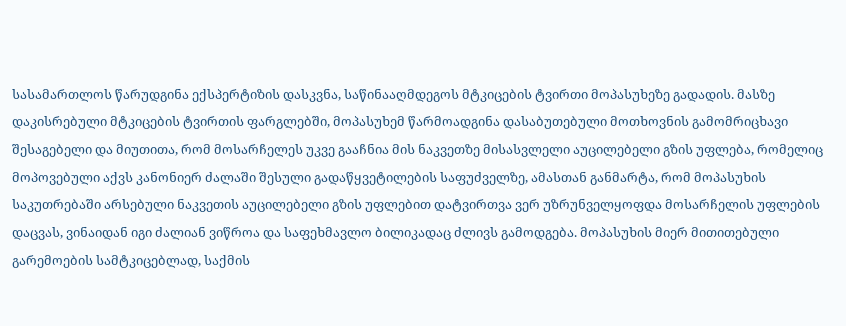სასამართლოს წარუდგინა ექსპერტიზის დასკვნა, საწინააღმდეგოს მტკიცების ტვირთი მოპასუხეზე გადადის. მასზე დაკისრებული მტკიცების ტვირთის ფარგლებში, მოპასუხემ წარმოადგინა დასაბუთებული მოთხოვნის გამომრიცხავი შესაგებელი და მიუთითა, რომ მოსარჩელეს უკვე გააჩნია მის ნაკვეთზე მისასვლელი აუცილებელი გზის უფლება, რომელიც მოპოვებული აქვს კანონიერ ძალაში შესული გადაწყვეტილების საფუძველზე, ამასთან განმარტა, რომ მოპასუხის საკუთრებაში არსებული ნაკვეთის აუცილებელი გზის უფლებით დატვირთვა ვერ უზრუნველყოფდა მოსარჩელის უფლების დაცვას, ვინაიდან იგი ძალიან ვიწროა და საფეხმავლო ბილიკადაც ძლივს გამოდგება. მოპასუხის მიერ მითითებული გარემოების სამტკიცებლად, საქმის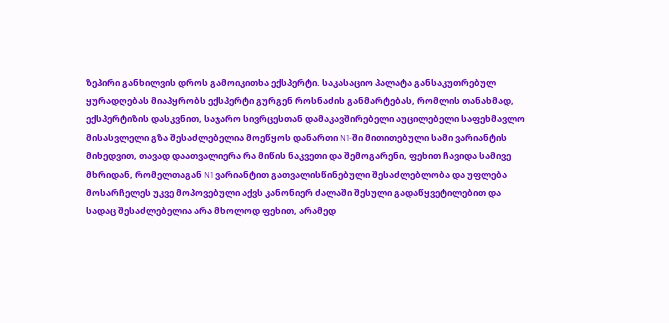ზეპირი განხილვის დროს გამოიკითხა ექსპერტი. საკასაციო პალატა განსაკუთრებულ ყურადღებას მიაპყრობს ექსპერტი გურგენ როსნაძის განმარტებას, რომლის თანახმად, ექსპერტიზის დასკვნით, საჯარო სივრცესთან დამაკავშირებელი აუცილებელი საფეხმავლო მისასვლელი გზა შესაძლებელია მოეწყოს დანართი N1-ში მითითებული სამი ვარიანტის მიხედვით, თავად დაათვალიერა რა მიწის ნაკვეთი და შემოგარენი, ფეხით ჩავიდა სამივე მხრიდან, რომელთაგან N1 ვარიანტით გათვალისწინებული შესაძლებლობა და უფლება მოსარჩელეს უკვე მოპოვებული აქვს კანონიერ ძალაში შესული გადაწყვეტილებით და სადაც შესაძლებელია არა მხოლოდ ფეხით, არამედ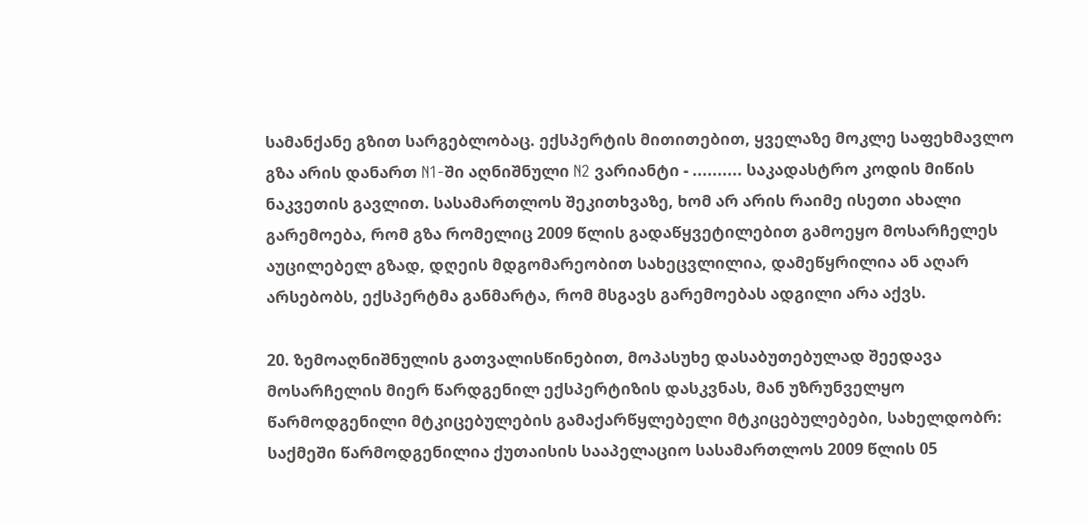სამანქანე გზით სარგებლობაც. ექსპერტის მითითებით, ყველაზე მოკლე საფეხმავლო გზა არის დანართ N1-ში აღნიშნული N2 ვარიანტი - .......... საკადასტრო კოდის მიწის ნაკვეთის გავლით. სასამართლოს შეკითხვაზე, ხომ არ არის რაიმე ისეთი ახალი გარემოება, რომ გზა რომელიც 2009 წლის გადაწყვეტილებით გამოეყო მოსარჩელეს აუცილებელ გზად, დღეის მდგომარეობით სახეცვლილია, დამეწყრილია ან აღარ არსებობს, ექსპერტმა განმარტა, რომ მსგავს გარემოებას ადგილი არა აქვს.

20. ზემოაღნიშნულის გათვალისწინებით, მოპასუხე დასაბუთებულად შეედავა მოსარჩელის მიერ წარდგენილ ექსპერტიზის დასკვნას, მან უზრუნველყო წარმოდგენილი მტკიცებულების გამაქარწყლებელი მტკიცებულებები, სახელდობრ: საქმეში წარმოდგენილია ქუთაისის სააპელაციო სასამართლოს 2009 წლის 05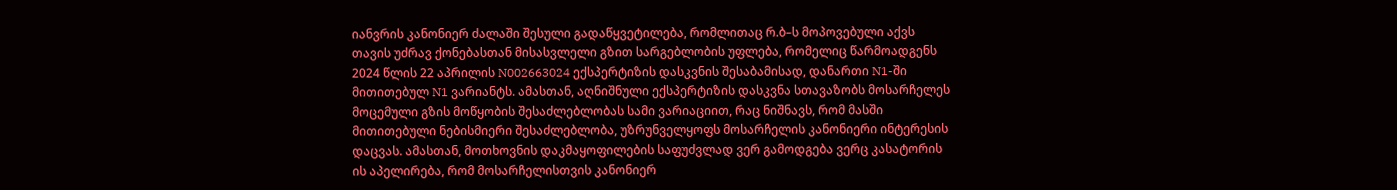იანვრის კანონიერ ძალაში შესული გადაწყვეტილება, რომლითაც რ.ბ–ს მოპოვებული აქვს თავის უძრავ ქონებასთან მისასვლელი გზით სარგებლობის უფლება, რომელიც წარმოადგენს 2024 წლის 22 აპრილის N002663024 ექსპერტიზის დასკვნის შესაბამისად, დანართი N1-ში მითითებულ N1 ვარიანტს. ამასთან, აღნიშნული ექსპერტიზის დასკვნა სთავაზობს მოსარჩელეს მოცემული გზის მოწყობის შესაძლებლობას სამი ვარიაციით, რაც ნიშნავს, რომ მასში მითითებული ნებისმიერი შესაძლებლობა, უზრუნველყოფს მოსარჩელის კანონიერი ინტერესის დაცვას. ამასთან, მოთხოვნის დაკმაყოფილების საფუძვლად ვერ გამოდგება ვერც კასატორის ის აპელირება, რომ მოსარჩელისთვის კანონიერ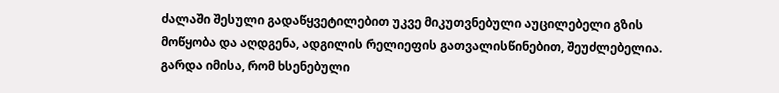ძალაში შესული გადაწყვეტილებით უკვე მიკუთვნებული აუცილებელი გზის მოწყობა და აღდგენა, ადგილის რელიეფის გათვალისწინებით, შეუძლებელია. გარდა იმისა, რომ ხსენებული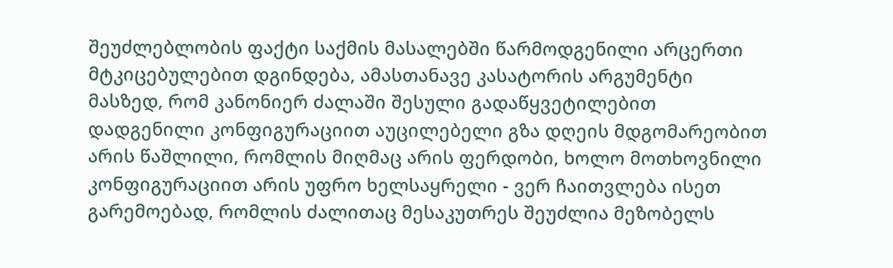შეუძლებლობის ფაქტი საქმის მასალებში წარმოდგენილი არცერთი მტკიცებულებით დგინდება, ამასთანავე კასატორის არგუმენტი მასზედ, რომ კანონიერ ძალაში შესული გადაწყვეტილებით დადგენილი კონფიგურაციით აუცილებელი გზა დღეის მდგომარეობით არის წაშლილი, რომლის მიღმაც არის ფერდობი, ხოლო მოთხოვნილი კონფიგურაციით არის უფრო ხელსაყრელი - ვერ ჩაითვლება ისეთ გარემოებად, რომლის ძალითაც მესაკუთრეს შეუძლია მეზობელს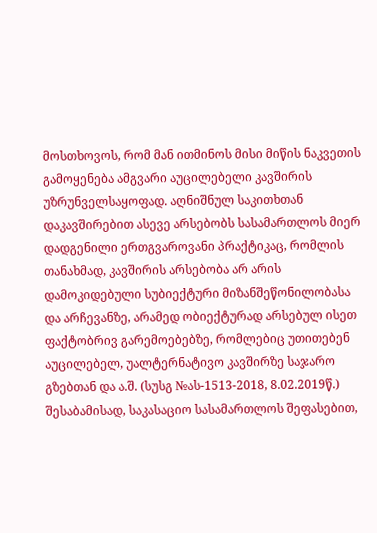მოსთხოვოს, რომ მან ითმინოს მისი მიწის ნაკვეთის გამოყენება ამგვარი აუცილებელი კავშირის უზრუნველსაყოფად. აღნიშნულ საკითხთან დაკავშირებით ასევე არსებობს სასამართლოს მიერ დადგენილი ერთგვაროვანი პრაქტიკაც, რომლის თანახმად, კავშირის არსებობა არ არის დამოკიდებული სუბიექტური მიზანშეწონილობასა და არჩევანზე, არამედ ობიექტურად არსებულ ისეთ ფაქტობრივ გარემოებებზე, რომლებიც უთითებენ აუცილებელ, უალტერნატივო კავშირზე საჯარო გზებთან და ა.შ. (სუსგ №ას-1513-2018, 8.02.2019წ.) შესაბამისად, საკასაციო სასამართლოს შეფასებით,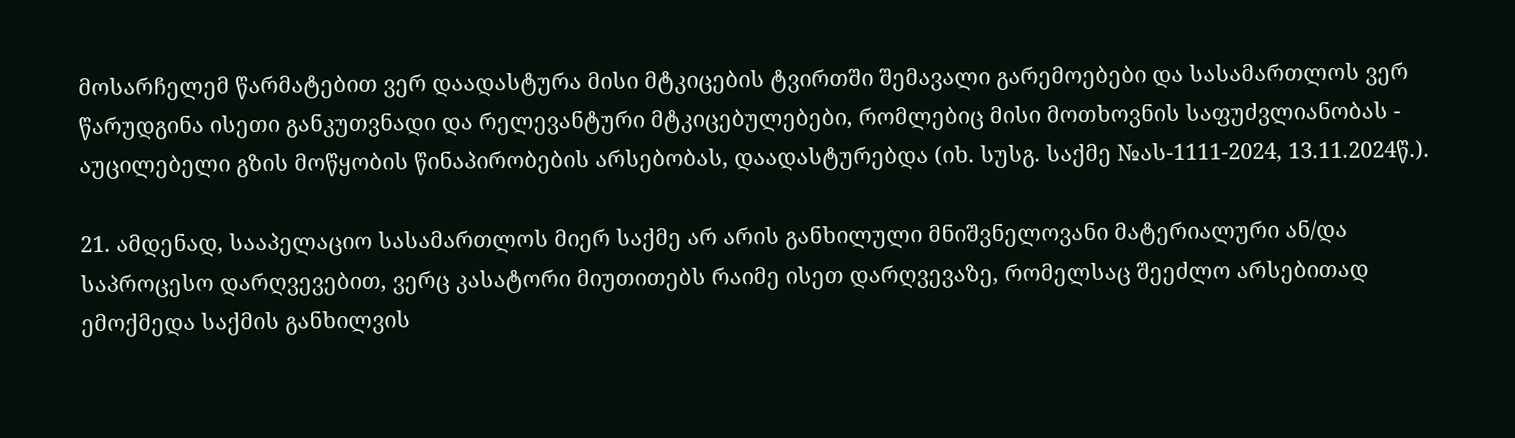მოსარჩელემ წარმატებით ვერ დაადასტურა მისი მტკიცების ტვირთში შემავალი გარემოებები და სასამართლოს ვერ წარუდგინა ისეთი განკუთვნადი და რელევანტური მტკიცებულებები, რომლებიც მისი მოთხოვნის საფუძვლიანობას - აუცილებელი გზის მოწყობის წინაპირობების არსებობას, დაადასტურებდა (იხ. სუსგ. საქმე №ას-1111-2024, 13.11.2024წ.).

21. ამდენად, სააპელაციო სასამართლოს მიერ საქმე არ არის განხილული მნიშვნელოვანი მატერიალური ან/და საპროცესო დარღვევებით, ვერც კასატორი მიუთითებს რაიმე ისეთ დარღვევაზე, რომელსაც შეეძლო არსებითად ემოქმედა საქმის განხილვის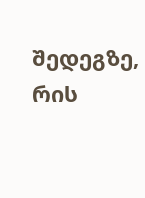შედეგზე, რის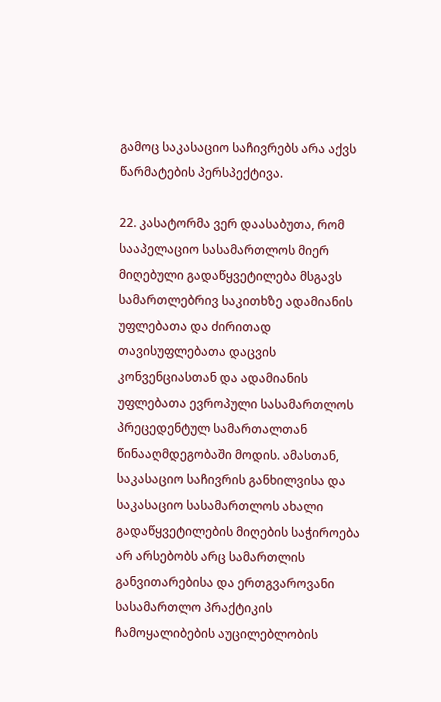გამოც საკასაციო საჩივრებს არა აქვს წარმატების პერსპექტივა.

22. კასატორმა ვერ დაასაბუთა, რომ სააპელაციო სასამართლოს მიერ მიღებული გადაწყვეტილება მსგავს სამართლებრივ საკითხზე ადამიანის უფლებათა და ძირითად თავისუფლებათა დაცვის კონვენციასთან და ადამიანის უფლებათა ევროპული სასამართლოს პრეცედენტულ სამართალთან წინააღმდეგობაში მოდის. ამასთან, საკასაციო საჩივრის განხილვისა და საკასაციო სასამართლოს ახალი გადაწყვეტილების მიღების საჭიროება არ არსებობს არც სამართლის განვითარებისა და ერთგვაროვანი სასამართლო პრაქტიკის ჩამოყალიბების აუცილებლობის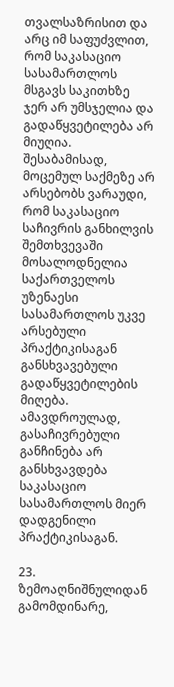თვალსაზრისით და არც იმ საფუძვლით, რომ საკასაციო სასამართლოს მსგავს საკითხზე ჯერ არ უმსჯელია და გადაწყვეტილება არ მიუღია. შესაბამისად, მოცემულ საქმეზე არ არსებობს ვარაუდი, რომ საკასაციო საჩივრის განხილვის შემთხვევაში მოსალოდნელია საქართველოს უზენაესი სასამართლოს უკვე არსებული პრაქტიკისაგან განსხვავებული გადაწყვეტილების მიღება. ამავდროულად, გასაჩივრებული განჩინება არ განსხვავდება საკასაციო სასამართლოს მიერ დადგენილი პრაქტიკისაგან.

23. ზემოაღნიშნულიდან გამომდინარე,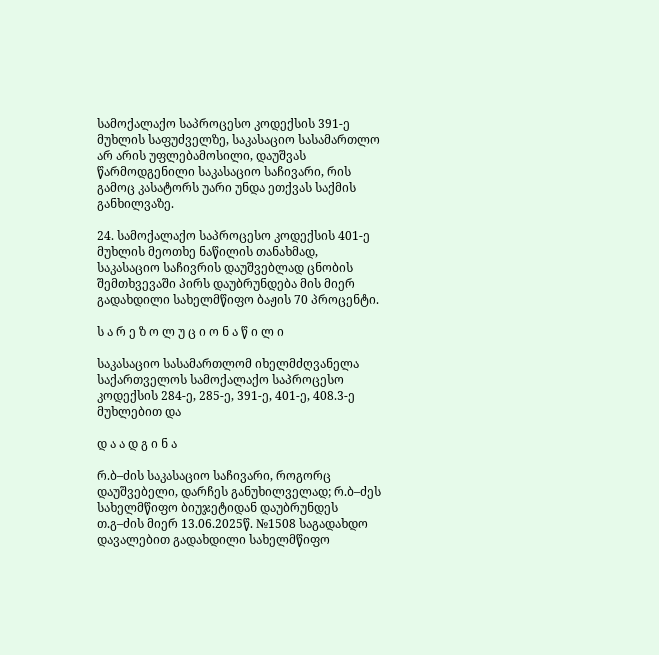სამოქალაქო საპროცესო კოდექსის 391-ე მუხლის საფუძველზე, საკასაციო სასამართლო არ არის უფლებამოსილი, დაუშვას წარმოდგენილი საკასაციო საჩივარი, რის გამოც კასატორს უარი უნდა ეთქვას საქმის განხილვაზე.

24. სამოქალაქო საპროცესო კოდექსის 401-ე მუხლის მეოთხე ნაწილის თანახმად, საკასაციო საჩივრის დაუშვებლად ცნობის შემთხვევაში პირს დაუბრუნდება მის მიერ გადახდილი სახელმწიფო ბაჟის 70 პროცენტი.

ს ა რ ე ზ ო ლ უ ც ი ო ნ ა წ ი ლ ი

საკასაციო სასამართლომ იხელმძღვანელა საქართველოს სამოქალაქო საპროცესო კოდექსის 284-ე, 285-ე, 391-ე, 401-ე, 408.3-ე მუხლებით და

დ ა ა დ გ ი ნ ა

რ.ბ–ძის საკასაციო საჩივარი, როგორც დაუშვებელი, დარჩეს განუხილველად; რ.ბ–ძეს სახელმწიფო ბიუჯეტიდან დაუბრუნდეს თ.გ–ძის მიერ 13.06.2025წ. №1508 საგადახდო დავალებით გადახდილი სახელმწიფო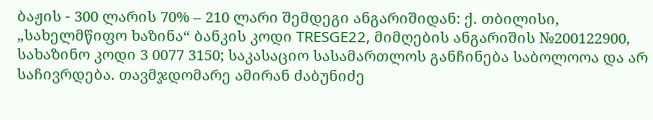ბაჟის - 300 ლარის 70% – 210 ლარი შემდეგი ანგარიშიდან: ქ. თბილისი, „სახელმწიფო ხაზინა“ ბანკის კოდი TRESGE22, მიმღების ანგარიშის №200122900, სახაზინო კოდი 3 0077 3150; საკასაციო სასამართლოს განჩინება საბოლოოა და არ საჩივრდება. თავმჯდომარე ამირან ძაბუნიძე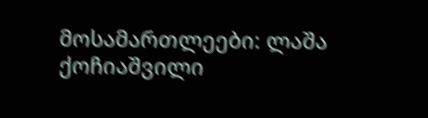მოსამართლეები: ლაშა ქოჩიაშვილი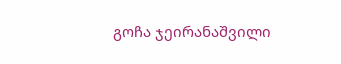გოჩა ჯეირანაშვილი